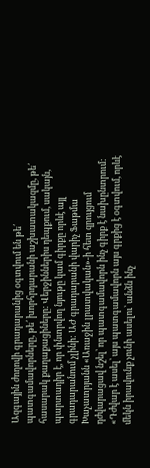Ազգային ժողովի գրադարանից օգտվում են թե՛ պատգամավորները, թե՛ խորհրդարանի աշխատակազմը, թե՛ հասարակ քաղաքացիները: Վերջիններիս դեպքում, սակայն, պարտադիր է, որ փնտրվող նյութը կամ գիրքը որևէ այլ գրադարանում չլինի: ԱԺ գրադարանի վարիչ Ֆաթմա Խաչատրյանն «Առաջին լրատվական»-ի հետ զրույցում դժվարացավ նշել՝ որ պատգամավորն ինչ գիրք է նախընտրում: «Դժվար է ասել՝ այս պատգամավորն այս գրքից է օգտվում, որևէ մեկն իրավունք չունի ասելու՝ անձն ինչ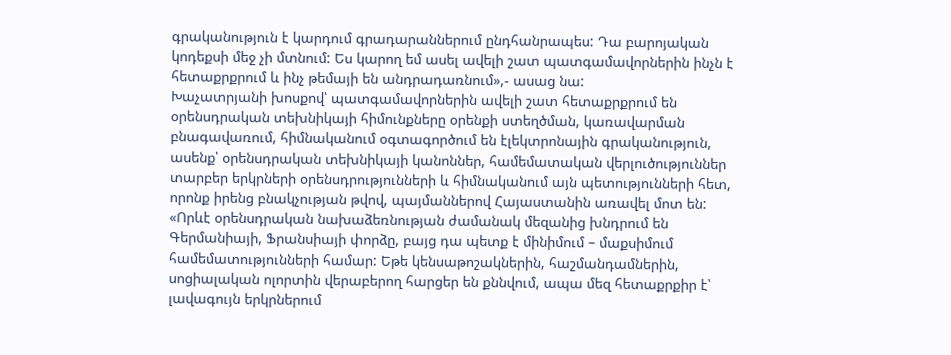գրականություն է կարդում գրադարաններում ընդհանրապես: Դա բարոյական կոդեքսի մեջ չի մտնում: Ես կարող եմ ասել ավելի շատ պատգամավորներին ինչն է հետաքրքրում և ինչ թեմայի են անդրադառնում»,- ասաց նա:
Խաչատրյանի խոսքով՝ պատգամավորներին ավելի շատ հետաքրքրում են օրենսդրական տեխնիկայի հիմունքները օրենքի ստեղծման, կառավարման բնագավառում, հիմնականում օգտագործում են էլեկտրոնային գրականություն, ասենք՝ օրենսդրական տեխնիկայի կանոններ, համեմատական վերլուծություններ տարբեր երկրների օրենսդրությունների և հիմնականում այն պետությունների հետ, որոնք իրենց բնակչության թվով, պայմաններով Հայաստանին առավել մոտ են: «Որևէ օրենսդրական նախաձեռնության ժամանակ մեզանից խնդրում են Գերմանիայի, Ֆրանսիայի փորձը, բայց դա պետք է մինիմում – մաքսիմում համեմատությունների համար: Եթե կենսաթոշակներին, հաշմանդամներին, սոցիալական ոլորտին վերաբերող հարցեր են քննվում, ապա մեզ հետաքրքիր է՝ լավագույն երկրներում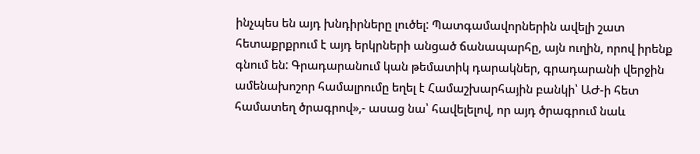ինչպես են այդ խնդիրները լուծել: Պատգամավորներին ավելի շատ հետաքրքրում է այդ երկրների անցած ճանապարհը, այն ուղին, որով իրենք գնում են: Գրադարանում կան թեմատիկ դարակներ, գրադարանի վերջին ամենախոշոր համալրումը եղել է Համաշխարհային բանկի՝ ԱԺ-ի հետ համատեղ ծրագրով»,- ասաց նա՝ հավելելով, որ այդ ծրագրում նաև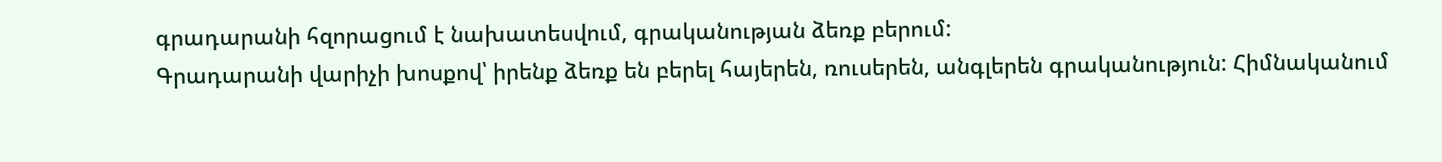գրադարանի հզորացում է նախատեսվում, գրականության ձեռք բերում:
Գրադարանի վարիչի խոսքով՝ իրենք ձեռք են բերել հայերեն, ռուսերեն, անգլերեն գրականություն: Հիմնականում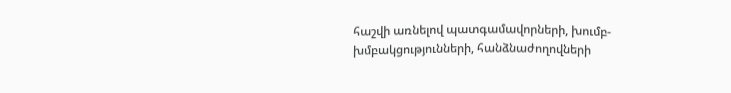հաշվի առնելով պատգամավորների, խումբ-խմբակցությունների, հանձնաժողովների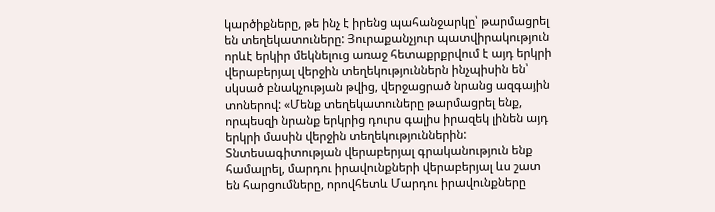կարծիքները, թե ինչ է իրենց պահանջարկը՝ թարմացրել են տեղեկատուները: Յուրաքանչյուր պատվիրակություն որևէ երկիր մեկնելուց առաջ հետաքրքրվում է այդ երկրի վերաբերյալ վերջին տեղեկություններն ինչպիսին են՝ սկսած բնակչության թվից, վերջացրած նրանց ազգային տոներով: «Մենք տեղեկատուները թարմացրել ենք, որպեսզի նրանք երկրից դուրս գալիս իրազեկ լինեն այդ երկրի մասին վերջին տեղեկություններին: Տնտեսագիտության վերաբերյալ գրականություն ենք համալրել, մարդու իրավունքների վերաբերյալ ևս շատ են հարցումները, որովհետև Մարդու իրավունքները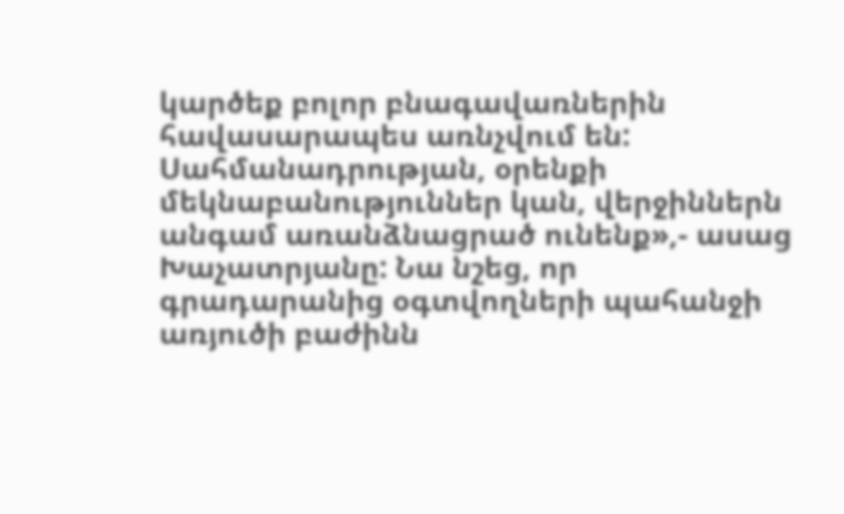կարծեք բոլոր բնագավառներին հավասարապես առնչվում են: Սահմանադրության, օրենքի մեկնաբանություններ կան, վերջիններն անգամ առանձնացրած ունենք»,- ասաց Խաչատրյանը: Նա նշեց, որ գրադարանից օգտվողների պահանջի առյուծի բաժինն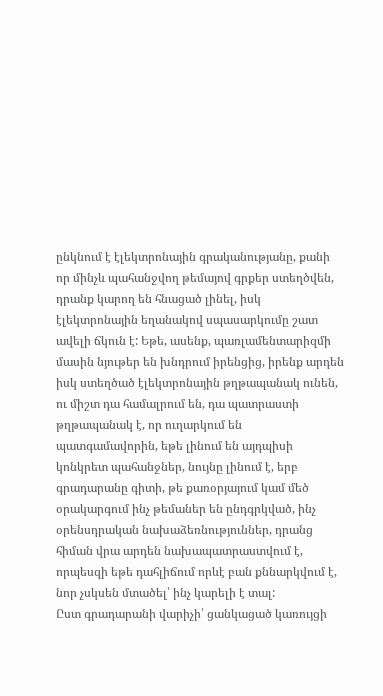ընկնում է էլեկտրոնային գրականությանը, քանի որ մինչև պահանջվող թեմայով գրքեր ստեղծվեն, դրանք կարող են հնացած լինել, իսկ էլեկտրոնային եղանակով սպասարկումը շատ ավելի ճկուն է: Եթե, ասենք, պառլամենտարիզմի մասին նյութեր են խնդրում իրենցից, իրենք արդեն իսկ ստեղծած էլեկտրոնային թղթապանակ ունեն, ու միշտ դա համալրում են, դա պատրաստի թղթապանակ է, որ ուղարկում են պատգամավորին, եթե լինում են այդպիսի կոնկրետ պահանջներ, նույնը լինում է, երբ գրադարանը գիտի, թե քառօրյայում կամ մեծ օրակարգում ինչ թեմաներ են ընդգրկված, ինչ օրենսդրական նախաձեռնություններ, դրանց հիման վրա արդեն նախապատրաստվում է, որպեսզի եթե դահլիճում որևէ բան քննարկվում է, նոր չսկսեն մտածել՝ ինչ կարելի է տալ:
Ըստ գրադարանի վարիչի՝ ցանկացած կառույցի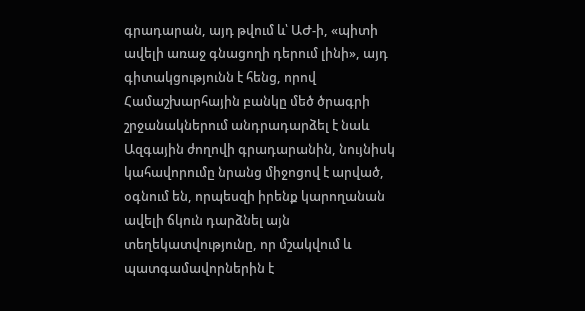գրադարան, այդ թվում և՝ ԱԺ-ի, «պիտի ավելի առաջ գնացողի դերում լինի», այդ գիտակցությունն է հենց, որով Համաշխարհային բանկը մեծ ծրագրի շրջանակներում անդրադարձել է նաև Ազգային ժողովի գրադարանին, նույնիսկ կահավորումը նրանց միջոցով է արված, օգնում են, որպեսզի իրենք կարողանան ավելի ճկուն դարձնել այն տեղեկատվությունը, որ մշակվում և պատգամավորներին է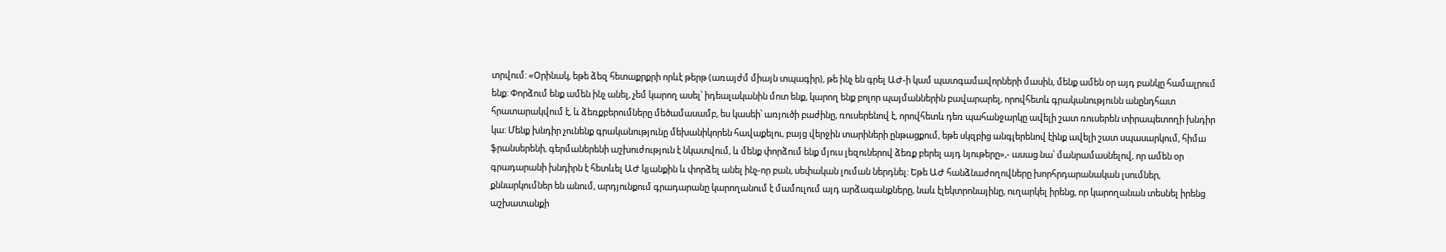տրվում: «Օրինակ, եթե ձեզ հետաքրքրի որևէ թերթ (առայժմ միայն տպագիր), թե ինչ են գրել ԱԺ-ի կամ պատգամավորների մասին, մենք ամեն օր այդ բանկը համալրում ենք: Փորձում ենք ամեն ինչ անել, չեմ կարող ասել՝ իդեալականին մոտ ենք, կարող ենք բոլոր պայմաններին բավարարել, որովհետև գրականությունն անընդհատ հրատարակվում է, և ձեռքբերումները մեծամասամբ, ես կասեի՝ առյուծի բաժինը, ռուսերենով է, որովհետև դեռ պահանջարկը ավելի շատ ռուսերեն տիրապետողի խնդիր կա: Մենք խնդիր չունենք գրականությունը մեխանիկորեն հավաքելու, բայց վերջին տարիների ընթացքում, եթե սկզբից անգլերենով էինք ավելի շատ սպասարկում, հիմա ֆրանսերենի, գերմաներենի աշխուժություն է նկատվում, և մենք փորձում ենք մյուս լեզուներով ձեռք բերել այդ նյութերը»,- ասաց նա՝ մանրամասնելով, որ ամեն օր գրադարանի խնդիրն է հետևել ԱԺ կյանքին և փորձել անել ինչ-որ բան, սեփական լուման ներդնել: Եթե ԱԺ հանձնաժողովները խորհրդարանական լսումներ, քննարկումներ են անում, արդյունքում գրադարանը կարողանում է մամուլում այդ արձագանքները, նաև էլեկտրոնայինը, ուղարկել իրենց, որ կարողանան տեսնել իրենց աշխատանքի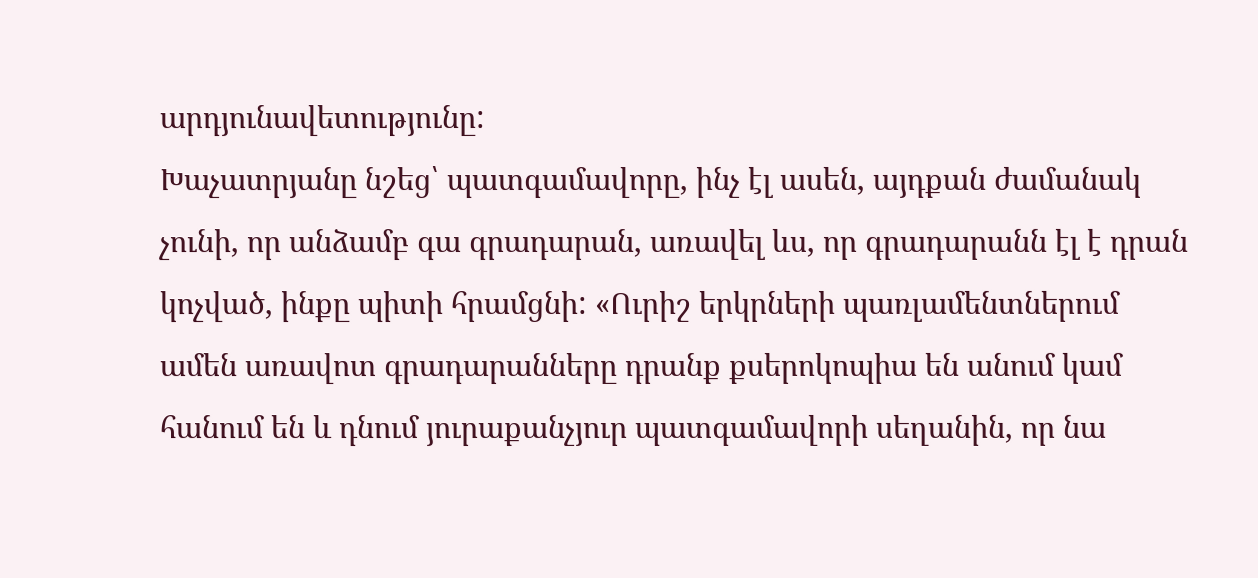արդյունավետությունը:
Խաչատրյանը նշեց՝ պատգամավորը, ինչ էլ ասեն, այդքան ժամանակ չունի, որ անձամբ գա գրադարան, առավել ևս, որ գրադարանն էլ է դրան կոչված, ինքը պիտի հրամցնի: «Ուրիշ երկրների պառլամենտներում ամեն առավոտ գրադարանները դրանք քսերոկոպիա են անում կամ հանում են և դնում յուրաքանչյուր պատգամավորի սեղանին, որ նա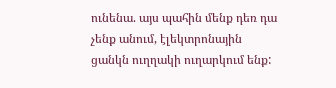ունենա. այս պահին մենք դեռ դա չենք անում, էլեկտրոնային ցանկն ուղղակի ուղարկում ենք: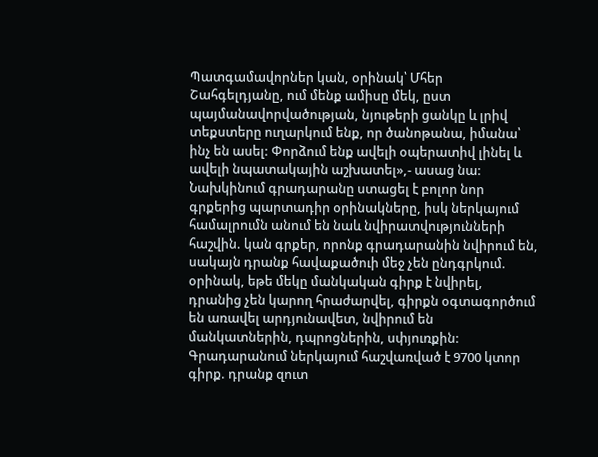Պատգամավորներ կան, օրինակ՝ Մհեր Շահգելդյանը, ում մենք ամիսը մեկ, ըստ պայմանավորվածության, նյութերի ցանկը և լրիվ տեքստերը ուղարկում ենք, որ ծանոթանա, իմանա՝ ինչ են ասել: Փորձում ենք ավելի օպերատիվ լինել և ավելի նպատակային աշխատել»,- ասաց նա:
Նախկինում գրադարանը ստացել է բոլոր նոր գրքերից պարտադիր օրինակները, իսկ ներկայում համալրումն անում են նաև նվիրատվությունների հաշվին. կան գրքեր, որոնք գրադարանին նվիրում են, սակայն դրանք հավաքածուի մեջ չեն ընդգրկում. օրինակ, եթե մեկը մանկական գիրք է նվիրել, դրանից չեն կարող հրաժարվել, գիրքն օգտագործում են առավել արդյունավետ, նվիրում են մանկատներին, դպրոցներին, սփյուռքին: Գրադարանում ներկայում հաշվառված է 9700 կտոր գիրք. դրանք զուտ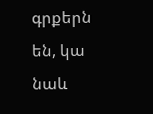գրքերն են, կա նաև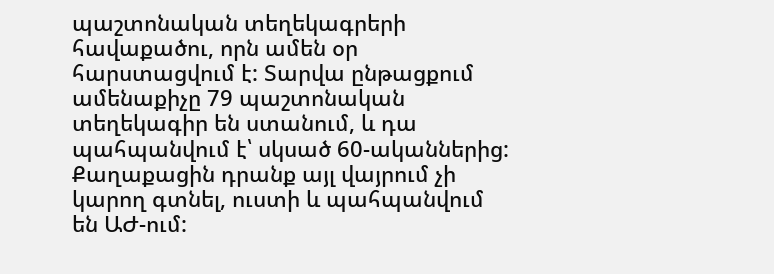պաշտոնական տեղեկագրերի հավաքածու, որն ամեն օր հարստացվում է: Տարվա ընթացքում ամենաքիչը 79 պաշտոնական տեղեկագիր են ստանում, և դա պահպանվում է՝ սկսած 60-ականներից: Քաղաքացին դրանք այլ վայրում չի կարող գտնել, ուստի և պահպանվում են ԱԺ-ում: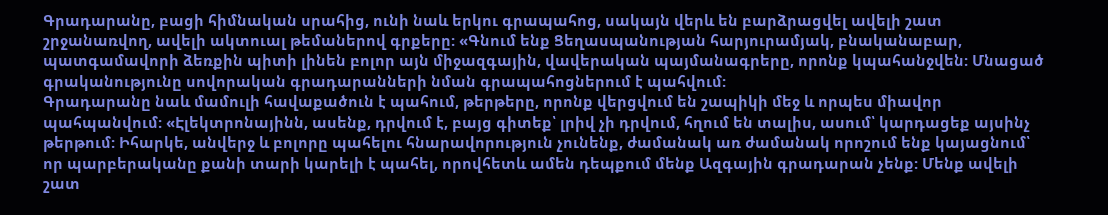Գրադարանը, բացի հիմնական սրահից, ունի նաև երկու գրապահոց, սակայն վերև են բարձրացվել ավելի շատ շրջանառվող, ավելի ակտուալ թեմաներով գրքերը: «Գնում ենք Ցեղասպանության հարյուրամյակ, բնականաբար, պատգամավորի ձեռքին պիտի լինեն բոլոր այն միջազգային, վավերական պայմանագրերը, որոնք կպահանջվեն: Մնացած գրականությունը սովորական գրադարանների նման գրապահոցներում է պահվում:
Գրադարանը նաև մամուլի հավաքածուն է պահում, թերթերը, որոնք վերցվում են շապիկի մեջ և որպես միավոր պահպանվում: «Էլեկտրոնայինն, ասենք, դրվում է, բայց գիտեք՝ լրիվ չի դրվում, հղում են տալիս, ասում՝ կարդացեք այսինչ թերթում: Իհարկե, անվերջ և բոլորը պահելու հնարավորություն չունենք, ժամանակ առ ժամանակ որոշում ենք կայացնում՝ որ պարբերականը քանի տարի կարելի է պահել, որովհետև ամեն դեպքում մենք Ազգային գրադարան չենք: Մենք ավելի շատ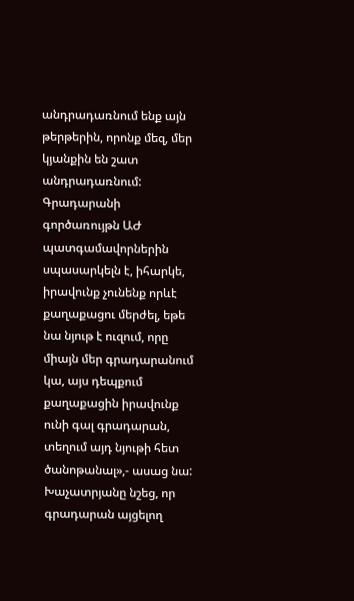անդրադառնում ենք այն թերթերին, որոնք մեզ, մեր կյանքին են շատ անդրադառնում: Գրադարանի գործառույթն ԱԺ պատգամավորներին սպասարկելն է, իհարկե, իրավունք չունենք որևէ քաղաքացու մերժել, եթե նա նյութ է ուզում, որը միայն մեր գրադարանում կա, այս դեպքում քաղաքացին իրավունք ունի գալ գրադարան, տեղում այդ նյութի հետ ծանոթանալ»,- ասաց նա: Խաչատրյանը նշեց, որ գրադարան այցելող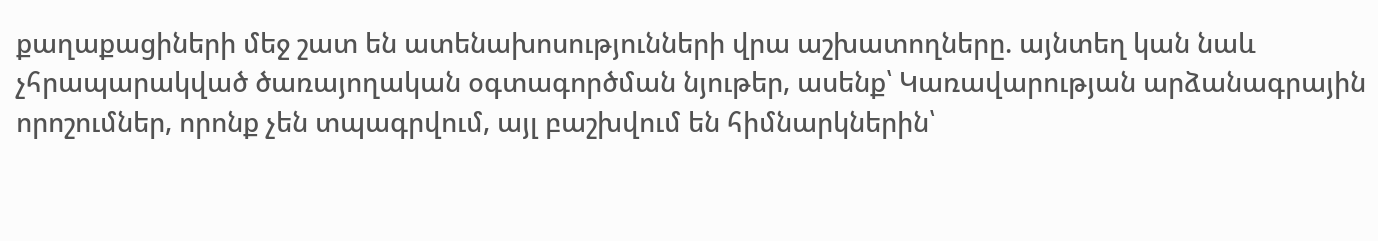քաղաքացիների մեջ շատ են ատենախոսությունների վրա աշխատողները. այնտեղ կան նաև չհրապարակված ծառայողական օգտագործման նյութեր, ասենք՝ Կառավարության արձանագրային որոշումներ, որոնք չեն տպագրվում, այլ բաշխվում են հիմնարկներին՝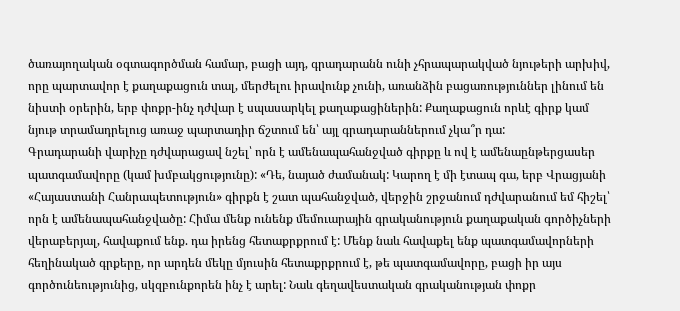ծառայողական օգտագործման համար, բացի այդ, գրադարանն ունի չհրապարակված նյութերի արխիվ, որը պարտավոր է քաղաքացուն տալ, մերժելու իրավունք չունի, առանձին բացառություններ լինում են նիստի օրերին, երբ փոքր-ինչ դժվար է սպասարկել քաղաքացիներին: Քաղաքացուն որևէ գիրք կամ նյութ տրամադրելուց առաջ պարտադիր ճշտում են՝ այլ գրադարաններում չկա՞ր դա:
Գրադարանի վարիչը դժվարացավ նշել՝ որն է ամենապահանջված գիրքը և ով է ամենաընթերցասեր պատգամավորը (կամ խմբակցությունը): «Դե, նայած ժամանակ: Կարող է մի էտապ գա, երբ Վրացյանի «Հայաստանի Հանրապետություն» գիրքն է շատ պահանջված, վերջին շրջանում դժվարանում եմ հիշել՝ որն է ամենապահանջվածը: Հիմա մենք ունենք մեմուարային գրականություն քաղաքական գործիչների վերաբերյալ, հավաքում ենք. դա իրենց հետաքրքրում է: Մենք նաև հավաքել ենք պատգամավորների հեղինակած գրքերը, որ արդեն մեկը մյուսին հետաքրքրում է, թե պատգամավորը, բացի իր այս գործունեությունից, սկզբունքորեն ինչ է արել: Նաև գեղավեստական գրականության փոքր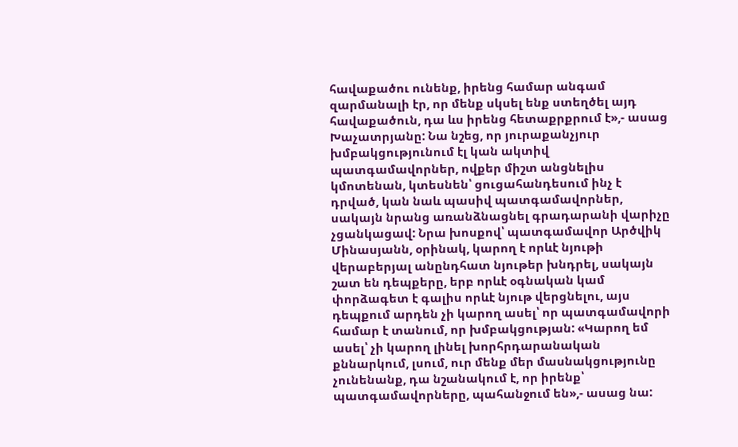հավաքածու ունենք, իրենց համար անգամ զարմանալի էր, որ մենք սկսել ենք ստեղծել այդ հավաքածուն, դա ևս իրենց հետաքրքրում է»,- ասաց Խաչատրյանը: Նա նշեց, որ յուրաքանչյուր խմբակցությունում էլ կան ակտիվ պատգամավորներ, ովքեր միշտ անցնելիս կմոտենան, կտեսնեն՝ ցուցահանդեսում ինչ է դրված, կան նաև պասիվ պատգամավորներ, սակայն նրանց առանձնացնել գրադարանի վարիչը չցանկացավ: Նրա խոսքով՝ պատգամավոր Արծվիկ Մինասյանն, օրինակ, կարող է որևէ նյութի վերաբերյալ անընդհատ նյութեր խնդրել, սակայն շատ են դեպքերը, երբ որևէ օգնական կամ փորձագետ է գալիս որևէ նյութ վերցնելու, այս դեպքում արդեն չի կարող ասել՝ որ պատգամավորի համար է տանում, որ խմբակցության: «Կարող եմ ասել՝ չի կարող լինել խորհրդարանական քննարկում, լսում, ուր մենք մեր մասնակցությունը չունենանք, դա նշանակում է, որ իրենք՝ պատգամավորները, պահանջում են»,- ասաց նա: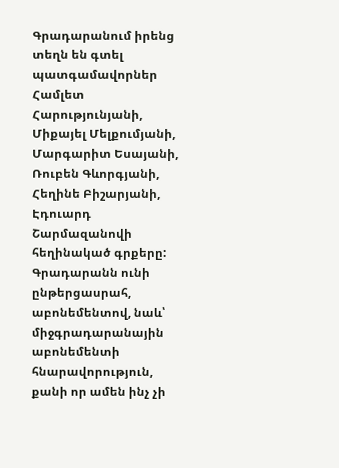Գրադարանում իրենց տեղն են գտել պատգամավորներ Համլետ Հարությունյանի, Միքայել Մելքումյանի, Մարգարիտ Եսայանի, Ռուբեն Գևորգյանի, Հեղինե Բիշարյանի, Էդուարդ Շարմազանովի հեղինակած գրքերը: Գրադարանն ունի ընթերցասրահ, աբոնեմենտով, նաև՝ միջգրադարանային աբոնեմենտի հնարավորություն, քանի որ ամեն ինչ չի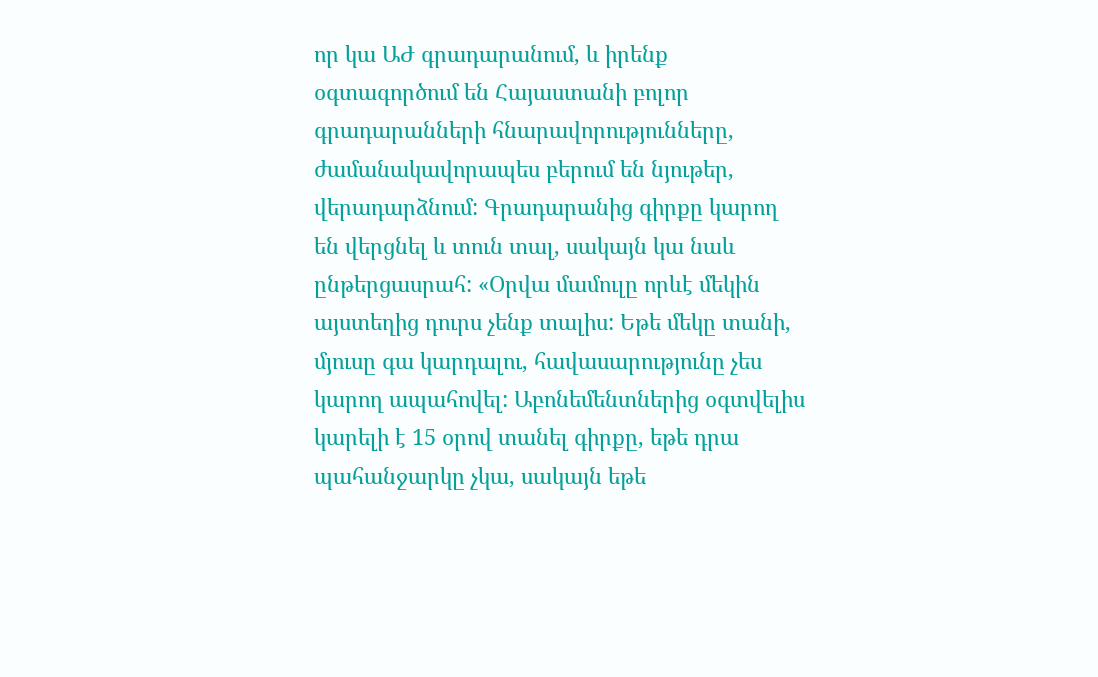որ կա ԱԺ գրադարանում, և իրենք օգտագործում են Հայաստանի բոլոր գրադարանների հնարավորությունները, ժամանակավորապես բերում են նյութեր, վերադարձնում: Գրադարանից գիրքը կարող են վերցնել և տուն տալ, սակայն կա նաև ընթերցասրահ: «Օրվա մամուլը որևէ մեկին այստեղից դուրս չենք տալիս: Եթե մեկը տանի, մյուսը գա կարդալու, հավասարությունը չես կարող ապահովել: Աբոնեմենտներից օգտվելիս կարելի է 15 օրով տանել գիրքը, եթե դրա պահանջարկը չկա, սակայն եթե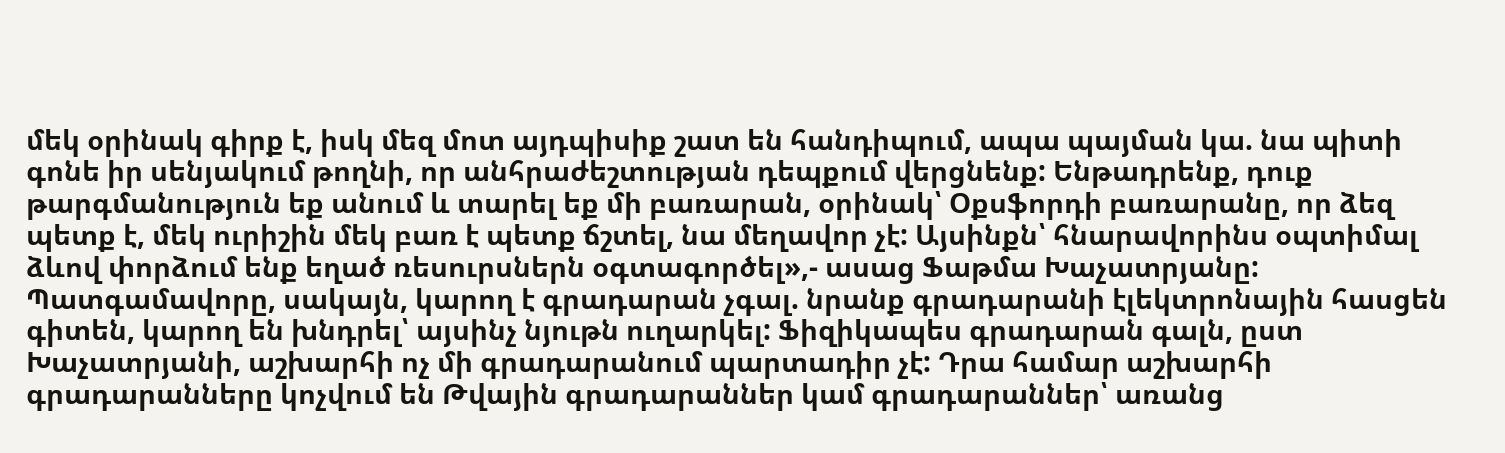մեկ օրինակ գիրք է, իսկ մեզ մոտ այդպիսիք շատ են հանդիպում, ապա պայման կա. նա պիտի գոնե իր սենյակում թողնի, որ անհրաժեշտության դեպքում վերցնենք: Ենթադրենք, դուք թարգմանություն եք անում և տարել եք մի բառարան, օրինակ՝ Օքսֆորդի բառարանը, որ ձեզ պետք է, մեկ ուրիշին մեկ բառ է պետք ճշտել, նա մեղավոր չէ: Այսինքն՝ հնարավորինս օպտիմալ ձևով փորձում ենք եղած ռեսուրսներն օգտագործել»,- ասաց Ֆաթմա Խաչատրյանը:
Պատգամավորը, սակայն, կարող է գրադարան չգալ. նրանք գրադարանի էլեկտրոնային հասցեն գիտեն, կարող են խնդրել՝ այսինչ նյութն ուղարկել: Ֆիզիկապես գրադարան գալն, ըստ Խաչատրյանի, աշխարհի ոչ մի գրադարանում պարտադիր չէ: Դրա համար աշխարհի գրադարանները կոչվում են Թվային գրադարաններ կամ գրադարաններ՝ առանց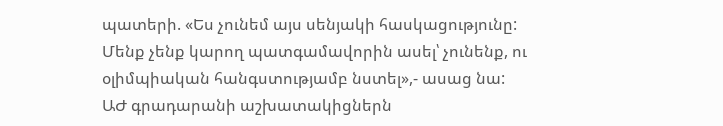պատերի. «Ես չունեմ այս սենյակի հասկացությունը: Մենք չենք կարող պատգամավորին ասել՝ չունենք, ու օլիմպիական հանգստությամբ նստել»,- ասաց նա:
ԱԺ գրադարանի աշխատակիցներն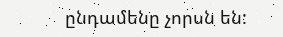ընդամենը չորսն են: